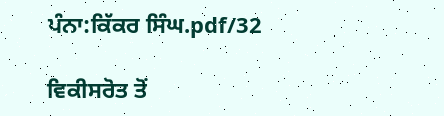ਪੰਨਾ:ਕਿੱਕਰ ਸਿੰਘ.pdf/32

ਵਿਕੀਸਰੋਤ ਤੋਂ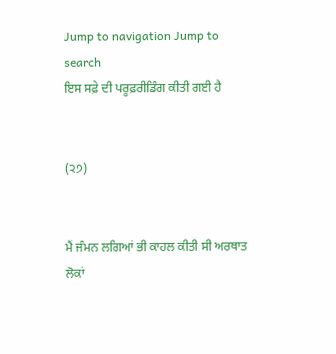Jump to navigation Jump to search
ਇਸ ਸਫ਼ੇ ਦੀ ਪਰੂਫ਼ਰੀਡਿੰਗ ਕੀਤੀ ਗਈ ਹੈ


(੨੭)


ਮੈਂ ਜੰਮਨ ਲਗਿਆਂ ਭੀ ਕਾਹਲ ਕੀਤੀ ਸੀ ਅਰਥਾਤ ਲੋਕਾਂ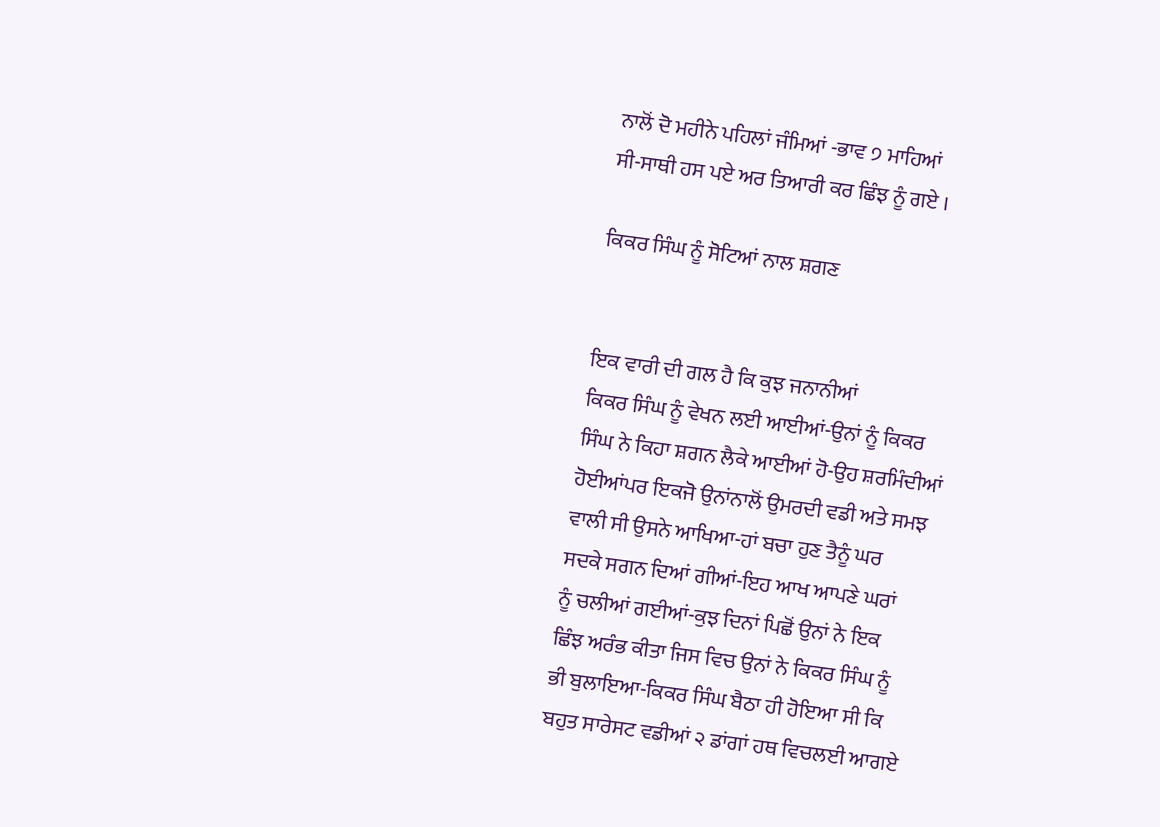ਨਾਲੋਂ ਦੋ ਮਹੀਨੇ ਪਹਿਲਾਂ ਜੰਮਿਆਂ -ਭਾਵ ੭ ਮਾਹਿਆਂ
ਸੀ-ਸਾਥੀ ਹਸ ਪਏ ਅਰ ਤਿਆਰੀ ਕਰ ਛਿੰਝ ਨੂੰ ਗਏ ।

ਕਿਕਰ ਸਿੰਘ ਨੂੰ ਸੋਟਿਆਂ ਨਾਲ ਸ਼ਗਣ


ਇਕ ਵਾਰੀ ਦੀ ਗਲ ਹੈ ਕਿ ਕੁਝ ਜਨਾਨੀਆਂ
ਕਿਕਰ ਸਿੰਘ ਨੂੰ ਵੇਖਨ ਲਈ ਆਈਆਂ-ਉਨਾਂ ਨੂੰ ਕਿਕਰ
ਸਿੰਘ ਨੇ ਕਿਹਾ ਸ਼ਗਨ ਲੈਕੇ ਆਈਆਂ ਹੋ-ਉਹ ਸ਼ਰਮਿੰਦੀਆਂ
ਹੋਈਆਂਪਰ ਇਕਜੋ ਉਨਾਂਨਾਲੋਂ ਉਮਰਦੀ ਵਡੀ ਅਤੇ ਸਮਝ
ਵਾਲੀ ਸੀ ਉਸਨੇ ਆਖਿਆ-ਹਾਂ ਬਚਾ ਹੁਣ ਤੈਨੂੰ ਘਰ
ਸਦਕੇ ਸਗਨ ਦਿਆਂ ਗੀਆਂ-ਇਹ ਆਖ ਆਪਣੇ ਘਰਾਂ
ਨੂੰ ਚਲੀਆਂ ਗਈਆਂ-ਕੁਝ ਦਿਨਾਂ ਪਿਛੋਂ ਉਨਾਂ ਨੇ ਇਕ
ਛਿੰਝ ਅਰੰਭ ਕੀਤਾ ਜਿਸ ਵਿਚ ਉਨਾਂ ਨੇ ਕਿਕਰ ਸਿੰਘ ਨੂੰ
ਭੀ ਬੁਲਾਇਆ-ਕਿਕਰ ਸਿੰਘ ਬੈਠਾ ਹੀ ਹੋਇਆ ਸੀ ਕਿ
ਬਹੁਤ ਸਾਰੇਸਟ ਵਡੀਆਂ ੨ ਡਾਂਗਾਂ ਹਥ ਵਿਚਲਈ ਆਗਏ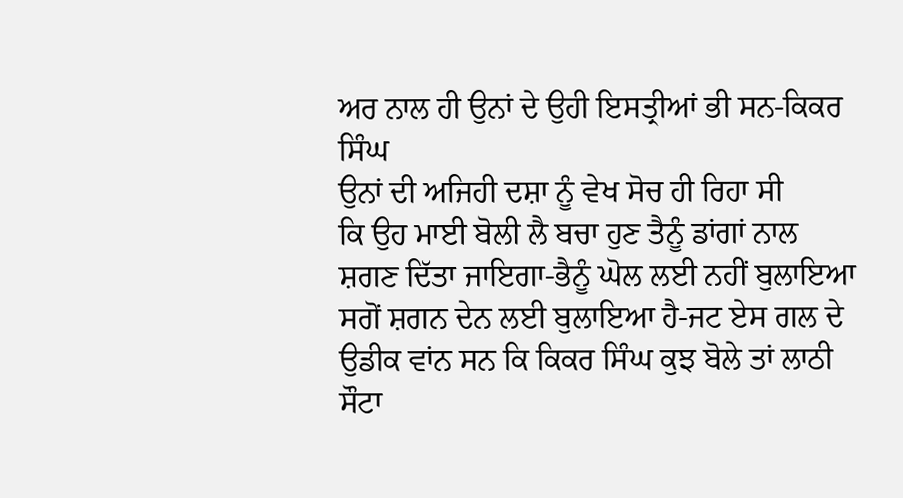ਅਰ ਨਾਲ ਹੀ ਉਨਾਂ ਦੇ ਉਹੀ ਇਸਤ੍ਰੀਆਂ ਭੀ ਸਨ-ਕਿਕਰ ਸਿੰਘ
ਉਨਾਂ ਦੀ ਅਜਿਹੀ ਦਸ਼ਾ ਨੂੰ ਵੇਖ ਸੋਚ ਹੀ ਰਿਹਾ ਸੀ
ਕਿ ਉਹ ਮਾਈ ਬੋਲੀ ਲੈ ਬਚਾ ਹੁਣ ਤੈਨੂੰ ਡਾਂਗਾਂ ਨਾਲ
ਸ਼ਗਣ ਦਿੱਤਾ ਜਾਇਗਾ-ਭੈਨੂੰ ਘੋਲ ਲਈ ਨਹੀਂ ਬੁਲਾਇਆ
ਸਗੋਂ ਸ਼ਗਨ ਦੇਨ ਲਈ ਬੁਲਾਇਆ ਹੈ-ਜਟ ਏਸ ਗਲ ਦੇ
ਉਡੀਕ ਵਾਂਨ ਸਨ ਕਿ ਕਿਕਰ ਸਿੰਘ ਕੁਝ ਬੋਲੇ ਤਾਂ ਲਾਠੀ
ਸੌਟਾ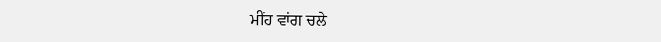ਮੀਂਹ ਵਾਂਗ ਚਲੇ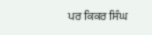ਪਰ ਕਿਕਰ ਸਿੰਘ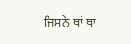ਜਿਸਨੇ ਥਾਂ ਥਾ